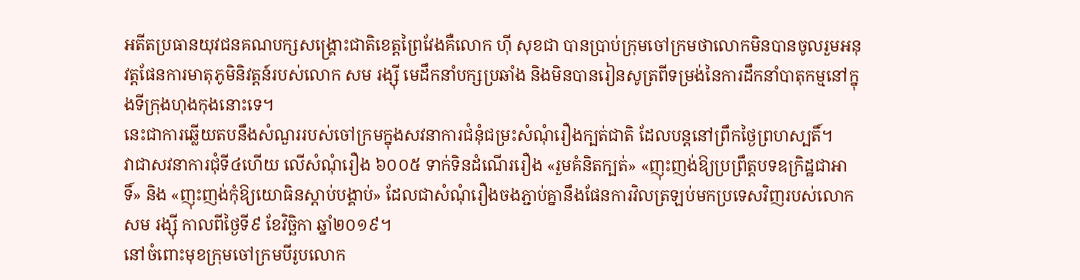អតីតប្រធានយុវជនគណបក្សសង្គ្រោះជាតិខេត្តព្រៃវែងគឺលោក ហ៊ី សុខជា បានប្រាប់ក្រុមចៅក្រមថាលោកមិនបានចូលរួមអនុវត្តផែនការមាតុភូមិនិវត្តន៍របស់លោក សម រង្ស៊ី មេដឹកនាំបក្សប្រឆាំង និងមិនបានរៀនសូត្រពីទម្រង់នៃការដឹកនាំបាតុកម្មនៅក្នុងទីក្រុងហុងកុងនោះទេ។
នេះជាការឆ្លើយតបនឹងសំណួររបស់ចៅក្រមក្នុងសវនាការជំនុំជម្រះសំណុំរឿងក្បត់ជាតិ ដែលបន្តនៅព្រឹកថ្ងៃព្រហស្បតិ៍។
វាជាសវនាការជុំទី៤ហើយ លើសំណុំរឿង ៦០០៥ ទាក់ទិនដំណើររឿង «រួមគំនិតក្បត់» «ញុះញង់ឱ្យប្រព្រឹត្តបទឧក្រិដ្ឋជាអាទិ៍» និង «ញុះញង់កុំឱ្យយោធិនស្ដាប់បង្គាប់» ដែលជាសំណុំរឿងចងភ្ជាប់គ្នានឹងផែនការវិលត្រឡប់មកប្រទេសវិញរបស់លោក សម រង្ស៊ី កាលពីថ្ងៃទី៩ ខែវិច្ឆិកា ឆ្នាំ២០១៩។
នៅចំពោះមុខក្រុមចៅក្រមបីរូបលោក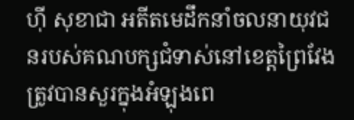ហ៊ី សុខាជា អតីតមេដឹកនាំចលនាយុវជនរបស់គណបក្សជំទាស់នៅខេត្តព្រៃវែង ត្រូវបានសួរក្នុងអំឡុងពេ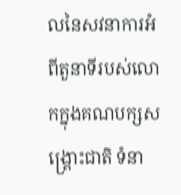លនៃសវនាការអំពីតួនាទីរបស់លោកក្នុងគណបក្សសង្គ្រោះជាតិ ទំនា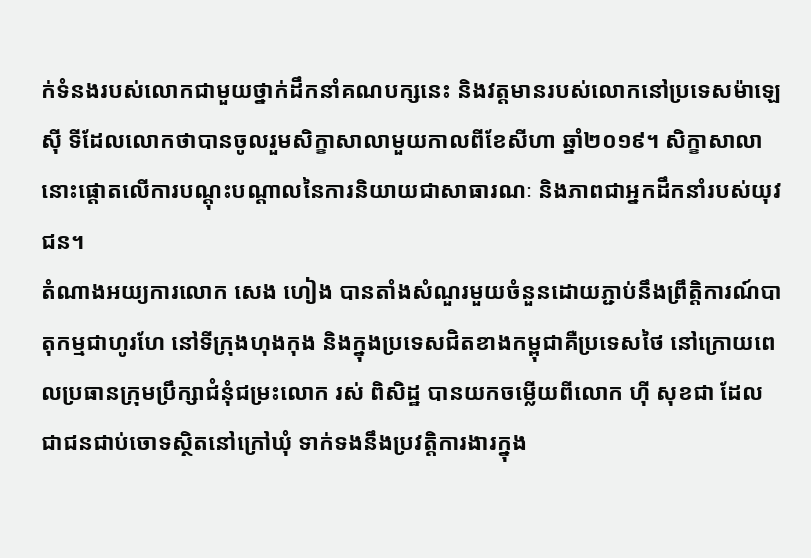ក់ទំនងរបស់លោកជាមួយថ្នាក់ដឹកនាំគណបក្សនេះ និងវត្តមានរបស់លោកនៅប្រទេសម៉ាឡេស៊ី ទីដែលលោកថាបានចូលរួមសិក្ខាសាលាមួយកាលពីខែសីហា ឆ្នាំ២០១៩។ សិក្ខាសាលានោះផ្តោតលើការបណ្តុះបណ្តាលនៃការនិយាយជាសាធារណៈ និងភាពជាអ្នកដឹកនាំរបស់យុវជន។
តំណាងអយ្យការលោក សេង ហៀង បានតាំងសំណួរមួយចំនួនដោយភ្ជាប់នឹងព្រឹត្តិការណ៍បាតុកម្មជាហូរហែ នៅទីក្រុងហុងកុង និងក្នុងប្រទេសជិតខាងកម្ពុជាគឺប្រទេសថៃ នៅក្រោយពេលប្រធានក្រុមប្រឹក្សាជំនុំជម្រះលោក រស់ ពិសិដ្ឋ បានយកចម្លើយពីលោក ហ៊ី សុខជា ដែលជាជនជាប់ចោទស្ថិតនៅក្រៅឃុំ ទាក់ទងនឹងប្រវត្តិការងារក្នុង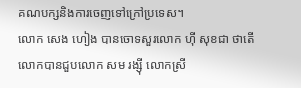គណបក្សនិងការចេញទៅក្រៅប្រទេស។
លោក សេង ហៀង បានចោទសួរលោក ហ៊ី សុខជា ថាតើលោកបានជួបលោក សម រង្ស៊ី លោកស្រី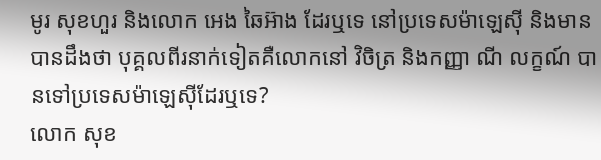មូរ សុខហួរ និងលោក អេង ឆៃអ៊ាង ដែរឬទេ នៅប្រទេសម៉ាឡេស៊ី និងមានបានដឹងថា បុគ្គលពីរនាក់ទៀតគឺលោកនៅ វិចិត្រ និងកញ្ញា ណី លក្ខណ៍ បានទៅប្រទេសម៉ាឡេស៊ីដែរឬទេ?
លោក សុខ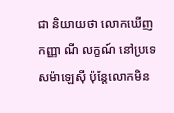ជា និយាយថា លោកឃើញកញ្ញា ណី លក្ខណ៍ នៅប្រទេសម៉ាឡេស៊ី ប៉ុន្តែលោកមិន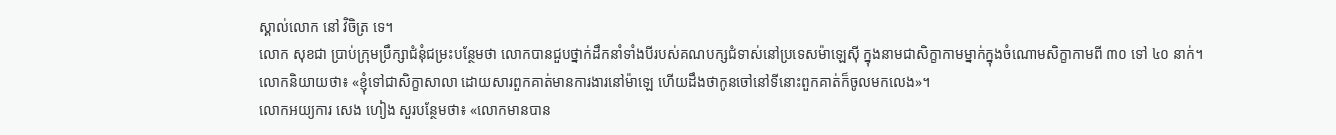ស្គាល់លោក នៅ វិចិត្រ ទេ។
លោក សុខជា ប្រាប់ក្រុមប្រឹក្សាជំនុំជម្រះបន្ថែមថា លោកបានជួបថ្នាក់ដឹកនាំទាំងបីរបស់គណបក្សជំទាស់នៅប្រទេសម៉ាឡេស៊ី ក្នុងនាមជាសិក្ខាកាមម្នាក់ក្នុងចំណោមសិក្ខាកាមពី ៣០ ទៅ ៤០ នាក់។
លោកនិយាយថា៖ «ខ្ញុំទៅជាសិក្ខាសាលា ដោយសារពួកគាត់មានការងារនៅម៉ាឡេ ហើយដឹងថាកូនចៅនៅទីនោះពួកគាត់ក៏ចូលមកលេង»។
លោកអយ្យការ សេង ហៀង សួរបន្ថែមថា៖ «លោកមានបាន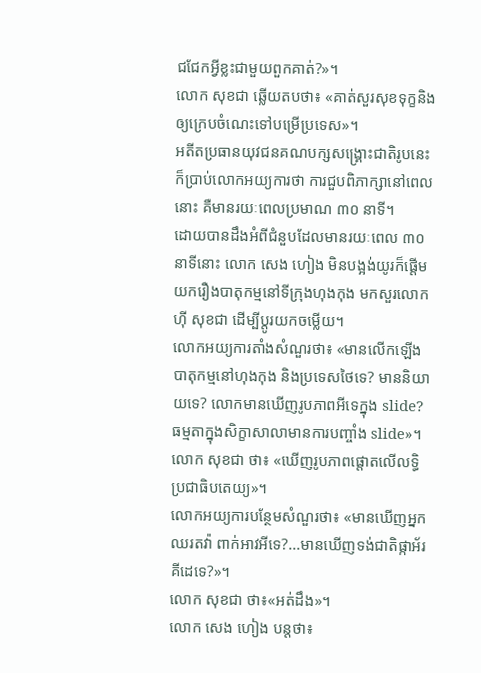ជជែកអ្វីខ្លះជាមួយពួកគាត់?»។
លោក សុខជា ឆ្លើយតបថា៖ «គាត់សួរសុខទុក្ខនិងឲ្យក្រេបចំណេះទៅបម្រើប្រទេស»។
អតីតប្រធានយុវជនគណបក្សសង្គ្រោះជាតិរូបនេះក៏ប្រាប់លោកអយ្យការថា ការជួបពិភាក្សានៅពេលនោះ គឺមានរយៈពេលប្រមាណ ៣០ នាទី។
ដោយបានដឹងអំពីជំនួបដែលមានរយៈពេល ៣០ នាទីនោះ លោក សេង ហៀង មិនបង្អង់យូរក៏ផ្តើមយករឿងបាតុកម្មនៅទីក្រុងហុងកុង មកសួរលោក ហ៊ី សុខជា ដើម្បីប្តូរយកចម្លើយ។
លោកអយ្យការតាំងសំណួរថា៖ «មានលើកឡើងបាតុកម្មនៅហុងកុង និងប្រទេសថៃទេ? មាននិយាយទេ? លោកមានឃើញរូបភាពអីទេក្នុង slide? ធម្មតាក្នុងសិក្ខាសាលាមានការបញ្ចាំង slide»។
លោក សុខជា ថា៖ «ឃើញរូបភាពផ្តោតលើលទ្ធិប្រជាធិបតេយ្យ»។
លោកអយ្យការបន្ថែមសំណួរថា៖ «មានឃើញអ្នកឈរតវ៉ា ពាក់អាវអីទេ?...មានឃើញទង់ជាតិផ្កាអ័រគីដេទេ?»។
លោក សុខជា ថា៖«អត់ដឹង»។
លោក សេង ហៀង បន្តថា៖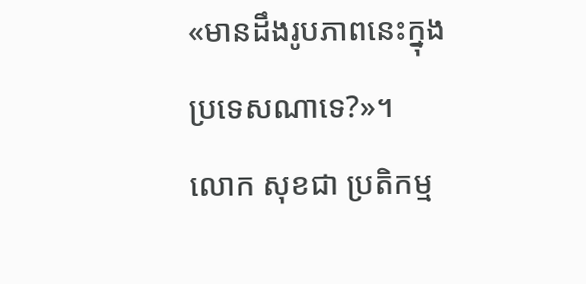«មានដឹងរូបភាពនេះក្នុងប្រទេសណាទេ?»។
លោក សុខជា ប្រតិកម្ម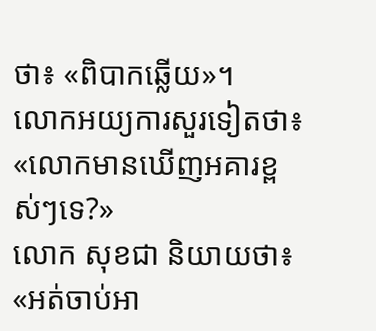ថា៖ «ពិបាកឆ្លើយ»។
លោកអយ្យការសួរទៀតថា៖ «លោកមានឃើញអគារខ្ពស់ៗទេ?»
លោក សុខជា និយាយថា៖ «អត់ចាប់អា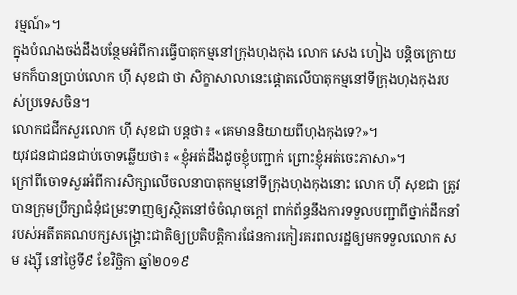រម្មណ៍»។
ក្នុងបំណងចង់ដឹងបន្ថែមអំពីការធ្វើបាតុកម្មនៅក្រុងហុងកុង លោក សេង ហៀង បន្តិចក្រោយមកក៏បានប្រាប់លោក ហ៊ី សុខជា ថា សិក្ខាសាលានេះផ្តោតលើបាតុកម្មនៅទីក្រុងហុងកុងរបស់ប្រទេសចិន។
លោកជជីកសួរលោក ហ៊ី សុខជា បន្តថា៖ «គេមាននិយាយពីហុងកុងទេ?»។
យុវជនជាជនជាប់ចោទឆ្លើយថា៖ «ខ្ញុំអត់ដឹងដូចខ្ញុំបញ្ជាក់ ព្រោះខ្ញុំអត់ចេះភាសា»។
ក្រៅពីចោទសួរអំពីការសិក្សាលើចលនាបាតុកម្មនៅទីក្រុងហុងកុងនោះ លោក ហ៊ី សុខជា ត្រូវបានក្រុមប្រឹក្សាជំនុំជម្រះទាញឲ្យស្ថិតនៅចំចំណុចក្តៅ ពាក់ព័ន្ធនឹងការទទួលបញ្ជាពីថ្នាក់ដឹកនាំរបស់អតីតគណបក្សសង្គ្រោះជាតិឲ្យប្រតិបត្តិការផែនការកៀរគរពលរដ្ឋឲ្យមកទទួលលោក សម រង្ស៊ី នៅថ្ងៃទី៩ ខែវិច្ឆិកា ឆ្នាំ២០១៩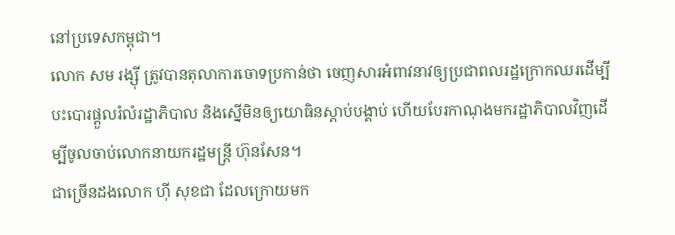នៅប្រទេសកម្ពុជា។
លោក សម រង្ស៊ី ត្រូវបានតុលាការចោទប្រកាន់ថា ចេញសារអំពាវនាវឲ្យប្រជាពលរដ្ឋក្រោកឈរដើម្បីបះបោរផ្តួលរំលំរដ្ឋាភិបាល និងស្នើមិនឲ្យយោធិនស្តាប់បង្គាប់ ហើយបែរកាណុងមករដ្ឋាភិបាលវិញដើម្បីចូលចាប់លោកនាយករដ្ឋមន្ត្រី ហ៊ុនសែន។
ជាច្រើនដងលោក ហ៊ី សុខជា ដែលក្រោយមក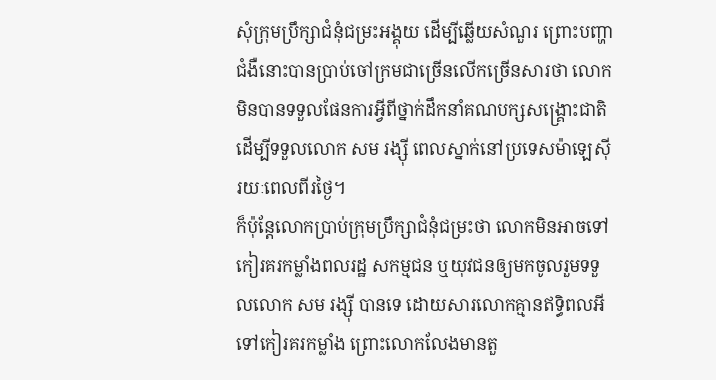សុំក្រុមប្រឹក្សាជំនុំជម្រះអង្គុយ ដើម្បីឆ្លើយសំណួរ ព្រោះបញ្ហាជំងឺនោះបានប្រាប់ចៅក្រមជាច្រើនលើកច្រើនសារថា លោកមិនបានទទួលផែនការអ្វីពីថ្នាក់ដឹកនាំគណបក្សសង្គ្រោះជាតិ ដើម្បីទទួលលោក សម រង្ស៊ី ពេលស្នាក់នៅប្រទេសម៉ាឡេស៊ីរយៈពេលពីរថ្ងៃ។
ក៏ប៉ុន្តែលោកប្រាប់ក្រុមប្រឹក្សាជំនុំជម្រះថា លោកមិនអាចទៅកៀរគរកម្លាំងពលរដ្ឋ សកម្មជន ឬយុវជនឲ្យមកចូលរួមទទួលលោក សម រង្ស៊ី បានទេ ដោយសារលោកគ្មានឥទ្ធិពលអីទៅកៀរគរកម្លាំង ព្រោះលោកលែងមានតួ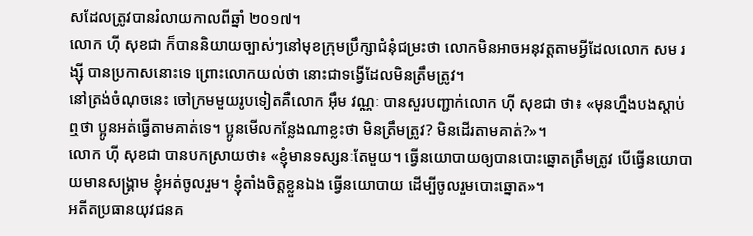សដែលត្រូវបានរំលាយកាលពីឆ្នាំ ២០១៧។
លោក ហ៊ី សុខជា ក៏បាននិយាយច្បាស់ៗនៅមុខក្រុមប្រឹក្សាជំនុំជម្រះថា លោកមិនអាចអនុវត្តតាមអ្វីដែលលោក សម រង្ស៊ី បានប្រកាសនោះទេ ព្រោះលោកយល់ថា នោះជាទង្វើដែលមិនត្រឹមត្រូវ។
នៅត្រង់ចំណុចនេះ ចៅក្រមមួយរូបទៀតគឺលោក អ៊ឹម វណ្ណៈ បានសួរបញ្ជាក់លោក ហ៊ី សុខជា ថា៖ «មុនហ្នឹងបងស្តាប់ឮថា ប្អូនអត់ធ្វើតាមគាត់ទេ។ ប្អូនមើលកន្លែងណាខ្លះថា មិនត្រឹមត្រូវ? មិនដើរតាមគាត់?»។
លោក ហ៊ី សុខជា បានបកស្រាយថា៖ «ខ្ញុំមានទស្សនៈតែមួយ។ ធ្វើនយោបាយឲ្យបានបោះឆ្នោតត្រឹមត្រូវ បើធ្វើនយោបាយមានសង្គ្រាម ខ្ញុំអត់ចូលរួម។ ខ្ញុំតាំងចិត្តខ្លួនឯង ធ្វើនយោបាយ ដើម្បីចូលរួមបោះឆ្នោត»។
អតីតប្រធានយុវជនគ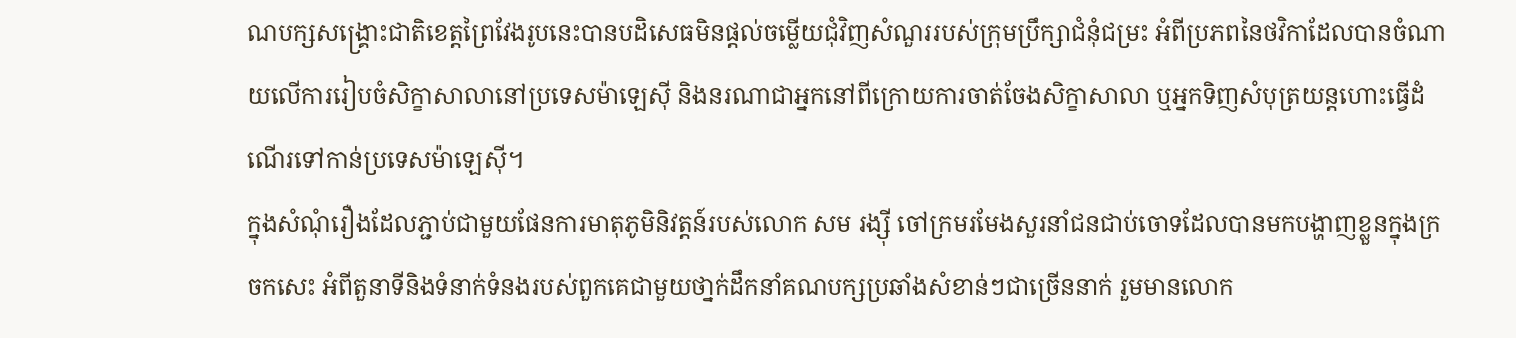ណបក្សសង្គ្រោះជាតិខេត្តព្រៃវែងរូបនេះបានបដិសេធមិនផ្តល់ចម្លើយជុំវិញសំណួររបស់ក្រុមប្រឹក្សាជំនុំជម្រះ អំពីប្រភពនៃថវិកាដែលបានចំណាយលើការរៀបចំសិក្ខាសាលានៅប្រទេសម៉ាឡេស៊ី និងនរណាជាអ្នកនៅពីក្រោយការចាត់ចែងសិក្ខាសាលា ឬអ្នកទិញសំបុត្រយន្តហោះធ្វើដំណើរទៅកាន់ប្រទេសម៉ាឡេស៊ី។
ក្នុងសំណុំរឿងដែលភ្ជាប់ជាមួយផែនការមាតុភូមិនិវត្តន៍របស់លោក សម រង្ស៊ី ចៅក្រមរមែងសួរនាំជនជាប់ចោទដែលបានមកបង្ហាញខ្លួនក្នុងក្រចកសេះ អំពីតួនាទីនិងទំនាក់ទំនងរបស់ពួកគេជាមួយថា្នក់ដឹកនាំគណបក្សប្រឆាំងសំខាន់ៗជាច្រើននាក់ រួមមានលោក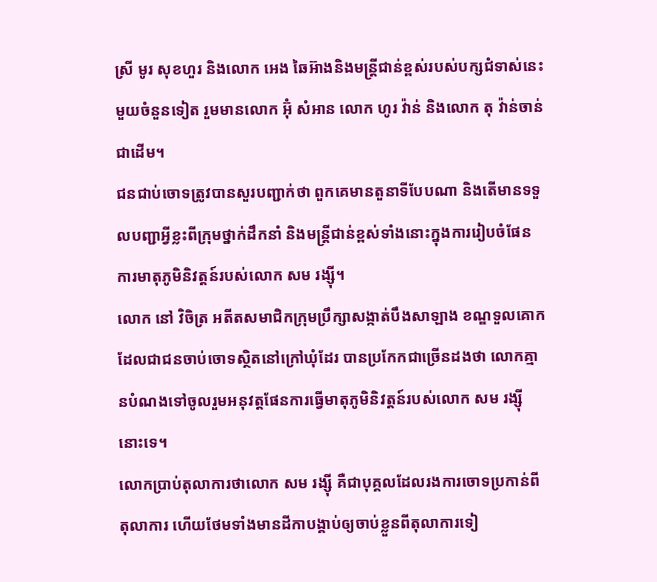ស្រី មូរ សុខហួរ និងលោក អេង ឆៃអ៊ាងនិងមន្ត្រីជាន់ខ្ពស់របស់បក្សជំទាស់នេះមួយចំនួនទៀត រួមមានលោក អ៊ុំ សំអាន លោក ហូរ វ៉ាន់ និងលោក តុ វ៉ាន់ចាន់ ជាដើម។
ជនជាប់ចោទត្រូវបានសួរបញ្ជាក់ថា ពួកគេមានតួនាទីបែបណា និងតើមានទទួលបញ្ជាអី្វខ្លះពីក្រុមថ្នាក់ដឹកនាំ និងមន្ត្រីជាន់ខ្ពស់ទាំងនោះក្នុងការរៀបចំផែនការមាតុភូមិនិវត្តន៍របស់លោក សម រង្ស៊ី។
លោក នៅ វិចិត្រ អតីតសមាជិកក្រុមប្រឹក្សាសង្កាត់បឹងសាឡាង ខណ្ឌទួលគោក ដែលជាជនចាប់ចោទស្ថិតនៅក្រៅឃុំដែរ បានប្រកែកជាច្រើនដងថា លោកគ្មានបំណងទៅចូលរួមអនុវត្តផែនការធ្វើមាតុភូមិនិវត្តន៍របស់លោក សម រង្ស៊ី នោះទេ។
លោកប្រាប់តុលាការថាលោក សម រង្ស៊ី គឺជាបុគ្គលដែលរងការចោទប្រកាន់ពីតុលាការ ហើយថែមទាំងមានដីកាបង្គាប់ឲ្យចាប់ខ្លួនពីតុលាការទៀ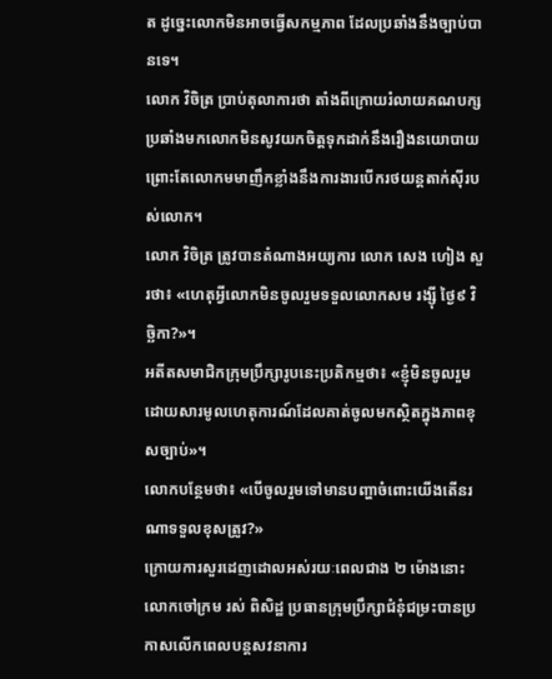ត ដូច្នេះលោកមិនអាចធ្វើសកម្មភាព ដែលប្រឆាំងនឹងច្បាប់បានទេ។
លោក វិចិត្រ ប្រាប់តុលាការថា តាំងពីក្រោយរំលាយគណបក្សប្រឆាំងមកលោកមិនសូវយកចិត្តទុកដាក់នឹងរឿងនយោបាយ ព្រោះតែលោកមមាញឹកខ្លាំងនឹងការងារបើករថយន្តតាក់ស៊ីរបស់លោក។
លោក វិចិត្រ ត្រូវបានតំណាងអយ្យការ លោក សេង ហៀង សួរថា៖ «ហេតុអ្វីលោកមិនចូលរួមទទួលលោកសម រង្ស៊ី ថ្ងៃ៩ វិច្ឆិកា?»។
អតីតសមាជិកក្រុមប្រឹក្សារូបនេះប្រតិកម្មថា៖ «ខ្ញុំមិនចូលរួម ដោយសារមូលហេតុការណ៍ដែលគាត់ចូលមកស្ថិតក្នុងភាពខុសច្បាប់»។
លោកបន្ថែមថា៖ «បើចូលរួមទៅមានបញ្ហាចំពោះយើងតើនរណាទទួលខុសត្រូវ?»
ក្រោយការសួរដេញដោលអស់រយៈពេលជាង ២ ម៉ោងនោះ លោកចៅក្រម រស់ ពិសិដ្ឋ ប្រធានក្រុមប្រឹក្សាជំនុំជម្រះបានប្រកាសលើកពេលបន្តសវនាការ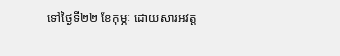ទៅថ្ងៃទី២២ ខែកុម្ភៈ ដោយសារអវត្ត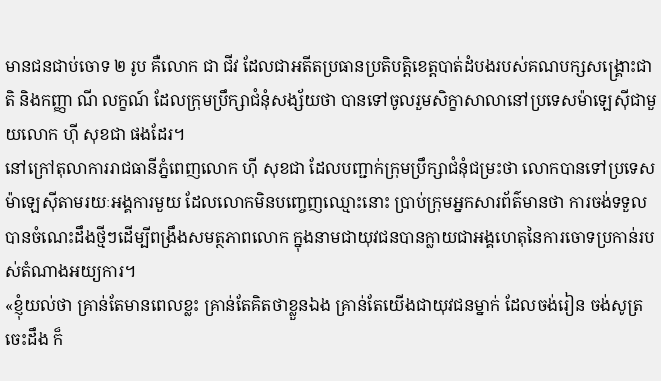មានជនជាប់ចោទ ២ រូប គឺលោក ជា ជីវ ដែលជាអតីតប្រធានប្រតិបត្តិខេត្តបាត់ដំបងរបស់គណបក្សសង្រ្គោះជាតិ និងកញ្ញា ណី លក្ខណ៍ ដែលក្រុមប្រឹក្សាជំនុំសង្ស័យថា បានទៅចូលរួមសិក្ខាសាលានៅប្រទេសម៉ាឡេស៊ីជាមួយលោក ហ៊ី សុខជា ផងដែរ។
នៅក្រៅតុលាការរាជធានីភ្នំពេញលោក ហ៊ី សុខជា ដែលបញ្ជាក់ក្រុមប្រឹក្សាជំនុំជម្រះថា លោកបានទៅប្រទេសម៉ាឡេស៊ីតាមរយៈអង្គការមួយ ដែលលោកមិនបញ្ចេញឈ្មោះនោះ ប្រាប់ក្រុមអ្នកសារព័ត៌មានថា ការចង់ទទួលបានចំណេះដឹងថ្មីៗដើម្បីពង្រឹងសមត្ថភាពលោក ក្នុងនាមជាយុវជនបានក្លាយជាអង្គហេតុនៃការចោទប្រកាន់របស់តំណាងអយ្យការ។
«ខ្ញុំយល់ថា គ្រាន់តែមានពេលខ្លះ គ្រាន់តែគិតថាខ្លួនឯង គ្រាន់តែយើងជាយុវជនម្នាក់ ដែលចង់រៀន ចង់សូត្រចេះដឹង ក៏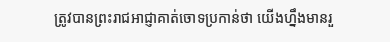ត្រូវបានព្រះរាជអាជ្ញាគាត់ចោទប្រកាន់ថា យើងហ្នឹងមានរួ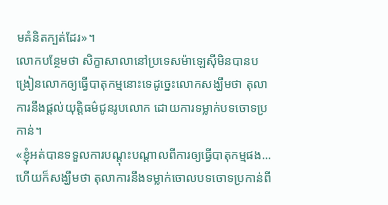មគំនិតក្បត់ដែរ»។
លោកបន្ថែមថា សិក្ខាសាលានៅប្រទេសម៉ាឡេស៊ីមិនបានបង្រៀនលោកឲ្យធ្វើបាតុកម្មនោះទេដូច្នេះលោកសង្ឃឹមថា តុលាការនឹងផ្តល់យុត្តិធម៌ជូនរូបលោក ដោយការទម្លាក់បទចោទប្រកាន់។
«ខ្ញុំអត់បានទទួលការបណ្តុះបណ្តាលពីការឲ្យធ្វើបាតុកម្មផង...ហើយក៏សង្ឃឹមថា តុលាការនឹងទម្លាក់ចោលបទចោទប្រកាន់ពី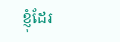ខ្ញុំដែរ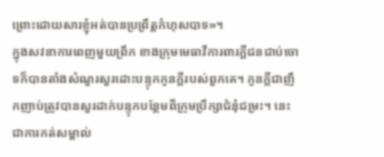ព្រោះដោយសារខ្ញុំអត់បានប្រព្រឹត្តកំហុសបាទ»។
ក្នុងសវនាការពេញមួយព្រឹក ខាងក្រុមមេធាវីការពារក្តីជនជាប់ចោទក៏បានតាំងសំណួរសួរដោះបន្ទុកកូនក្តីរបស់ពួកគេ។ កូនក្តីជាញឹកញាប់ត្រូវបានសួរដាក់បន្ទុកបន្ថែមពីក្រុមប្រឹក្សាជំនុំជម្រះ។ នេះជាការកត់សម្គាល់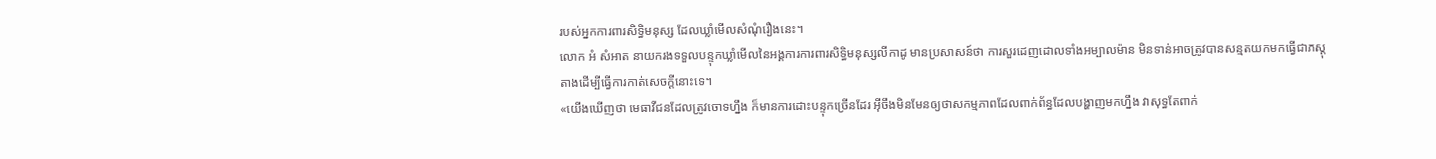របស់អ្នកការពារសិទ្ធិមនុស្ស ដែលឃ្លាំមើលសំណុំរឿងនេះ។
លោក អំ សំអាត នាយករងទទួលបន្ទុកឃ្លាំមើលនៃអង្គការការពារសិទ្ធិមនុស្សលីកាដូ មានប្រសាសន៍ថា ការសួរដេញដោលទាំងអម្បាលម៉ាន មិនទាន់អាចត្រូវបានសន្មតយកមកធ្វើជាភស្តុតាងដើម្បីធ្វើការកាត់សេចក្តីនោះទេ។
«យើងឃើញថា មេធាវីជនដែលត្រូវចោទហ្នឹង ក៏មានការដោះបន្ទុកច្រើនដែរ អ៊ីចឹងមិនមែនឲ្យថាសកម្មភាពដែលពាក់ព័ន្ធដែលបង្ហាញមកហ្នឹង វាសុទ្ធតែពាក់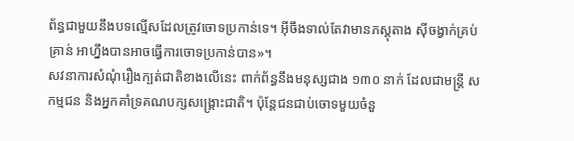ព័ន្ធជាមួយនឹងបទល្មើសដែលត្រូវចោទប្រកាន់ទេ។ អ៊ីចឹងទាល់តែវាមានភស្តុតាង ស៊ីចង្វាក់គ្រប់គ្រាន់ អាហ្នឹងបានអាចធ្វើការចោទប្រកាន់បាន»។
សវនាការសំណុំរឿងក្បត់ជាតិខាងលើនេះ ពាក់ព័ន្ធនឹងមនុស្សជាង ១៣០ នាក់ ដែលជាមន្រ្តី សកម្មជន និងអ្នកគាំទ្រគណបក្សសង្រ្គោះជាតិ។ ប៉ុន្តែជនជាប់ចោទមួយចំនួ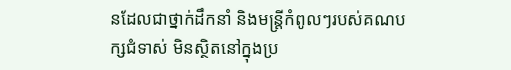នដែលជាថ្នាក់ដឹកនាំ និងមន្ត្រីកំពូលៗរបស់គណបក្សជំទាស់ មិនស្ថិតនៅក្នុងប្រ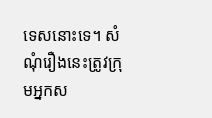ទេសនោះទេ។ សំណុំរឿងនេះត្រូវក្រុមអ្នកស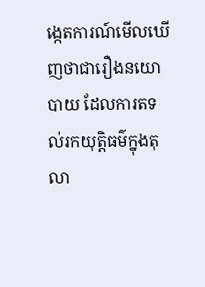ង្កេតការណ៍មើលឃើញថាជារឿងនយោបាយ ដែលការតទល់រកយុត្តិធម៌ក្នុងតុលា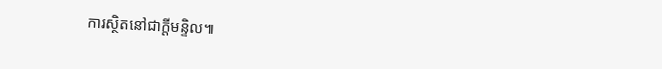ការស្ថិតនៅជាក្តីមន្ទិល៕